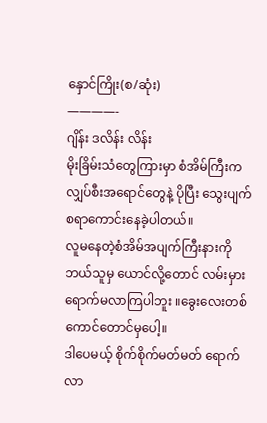နှောင်ကြိုး(စ/ဆုံး)
————-
ဂျိန်း ဒလိန်း လိန်း
မိုးခြိမ်းသံတွေကြားမှာ စံအိမ်ကြီးက လျှပ်စီးအရောင်တွေနဲ့ ပိုပြီး သွေးပျက်စရာကောင်းနေခဲ့ပါတယ်။
လူမနေတဲ့စံအိမ်အပျက်ကြီးနားကို ဘယ်သူမှ ယောင်လို့တောင် လမ်းမှားရောက်မလာကြပါဘူး ။ခွေးလေးတစ်ကောင်တောင်မှပေါ့။
ဒါပေမယ့် စိုက်စိုက်မတ်မတ် ရောက်လာ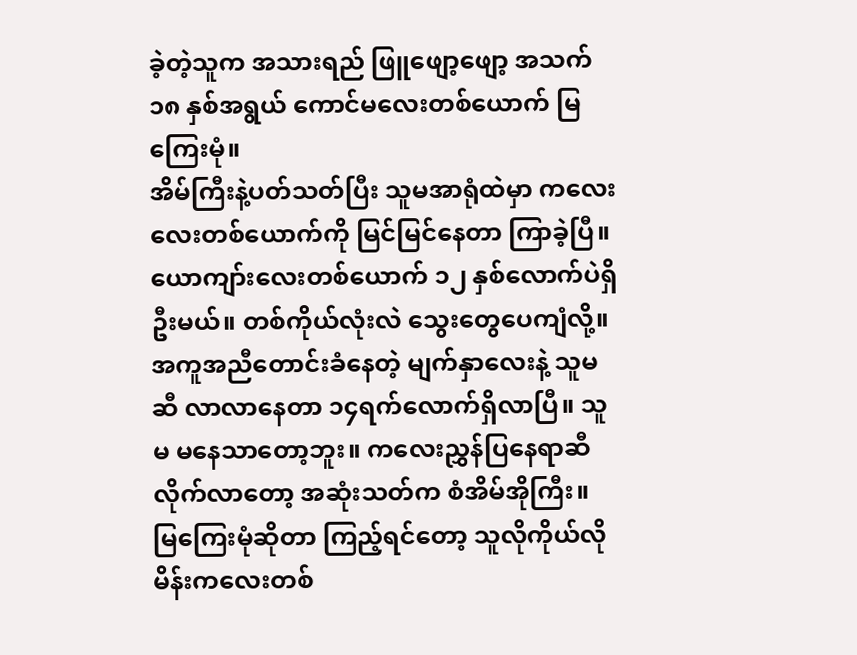ခဲ့တဲ့သူက အသားရည် ဖြူဖျော့ဖျော့ အသက် ၁၈ နှစ်အရွယ် ကောင်မလေးတစ်ယောက် မြကြေးမုံ။
အိမ်ကြီးနဲ့ပတ်သတ်ပြီး သူမအာရုံထဲမှာ ကလေးလေးတစ်ယောက်ကို မြင်မြင်နေတာ ကြာခဲ့ပြီ။ ယောကျာ်းလေးတစ်ယောက် ၁၂ နှစ်လောက်ပဲရှိဦးမယ်။ တစ်ကိုယ်လုံးလဲ သွေးတွေပေကျံလို့။ အကူအညီတောင်းခံနေတဲ့ မျက်နှာလေးနဲ့ သူမဆီ လာလာနေတာ ၁၄ရက်လောက်ရှိလာပြီ။ သူမ မနေသာတော့ဘူး။ ကလေးညွှန်ပြနေရာဆီလိုက်လာတော့ အဆုံးသတ်က စံအိမ်အိုကြီး။
မြကြေးမုံဆိုတာ ကြည့်ရင်တော့ သူလိုကိုယ်လို မိန်းကလေးတစ်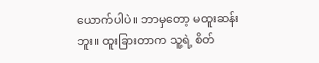ယောက်ပါပဲ။ ဘာမှတော့ မထူးဆန်းဘူး။ ထူးခြားတာက သူ့ရဲ့ စိတ်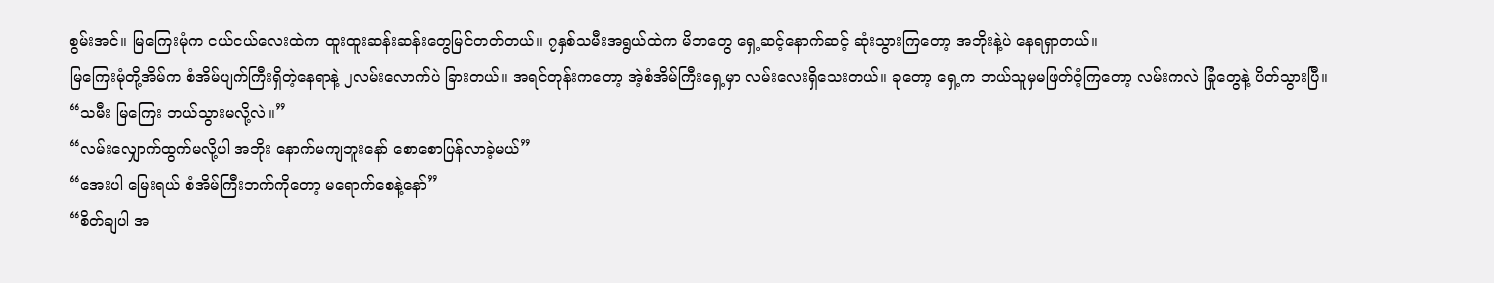စွမ်းအင်။ မြကြေးမုံက ငယ်ငယ်လေးထဲက ထူးထူးဆန်းဆန်းတွေမြင်တတ်တယ်။ ၇နှစ်သမီးအရွယ်ထဲက မိဘတွေ ရှေ့ဆင့်နောက်ဆင့် ဆုံးသွားကြတော့ အဘိုးနဲ့ပဲ နေရရှာတယ်။
မြကြေးမုံတို့အိမ်က စံအိမ်ပျက်ကြီးရှိတဲ့နေရာနဲ့ ၂လမ်းလောက်ပဲ ခြားတယ်။ အရင်တုန်းကတော့ အဲ့စံအိမ်ကြီးရှေ့မှာ လမ်းလေးရှိသေးတယ်။ ခုတော့ ရှေ့က ဘယ်သူမှမဖြတ်ဝံ့ကြတော့ လမ်းကလဲ ခြုံတွေနဲ့ ပိတ်သွားပြီ။
“သမီး မြကြေး ဘယ်သွားမလို့လဲ။”
“လမ်းလျှောက်ထွက်မလို့ပါ အဘိုး နောက်မကျဘူးနော် စောစောပြန်လာခဲ့မယ်”
“အေးပါ မြေးရယ် စံအိမ်ကြီးဘက်ကိုတော့ မရောက်စေနဲ့နော်”
“စိတ်ချပါ အ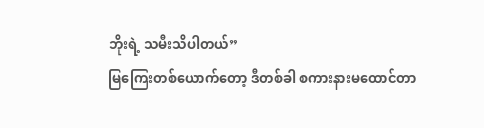ဘိုးရဲ့ သမီးသိပါတယ်”
မြကြေးတစ်ယောက်တော့ ဒီတစ်ခါ စကားနားမထောင်တာ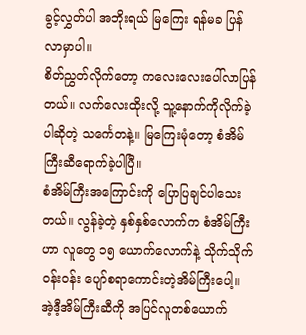ခွင့်လွှတ်ပါ အဘိုးရယ် မြကြေး ရန်မခ ပြန်လာမှာပါ။
စိတ်ညွှတ်လိုက်တော့ ကလေးလေးပေါ်လာပြန်တယ်။ လက်လေးထိုးလို့ သူ့နောက်ကိုလိုက်ခဲ့ပါဆိုတဲ့ သင်္ကေတနဲ့။ မြကြေးမုံတော့ စံအိမ်ကြီးဆီရောက်ခဲ့ပါပြီ။
စံအိမ်ကြီးအကြောင်းကို ပြောပြချင်ပါသေးတယ်။ လွန်ခဲ့တဲ့ နှစ်နှစ်လောက်က စံအိမ်ကြီးဟာ လူတွေ ၁၅ ယောက်လောက်နဲ့ သိုက်သိုက်ဝန်းဝန်း ပျော်စရာကောင်းတဲ့အိမ်ကြီးပေါ့။ အဲ့ဒီ့အိမ်ကြီးဆီကို အပြင်လူတစ်ယောက်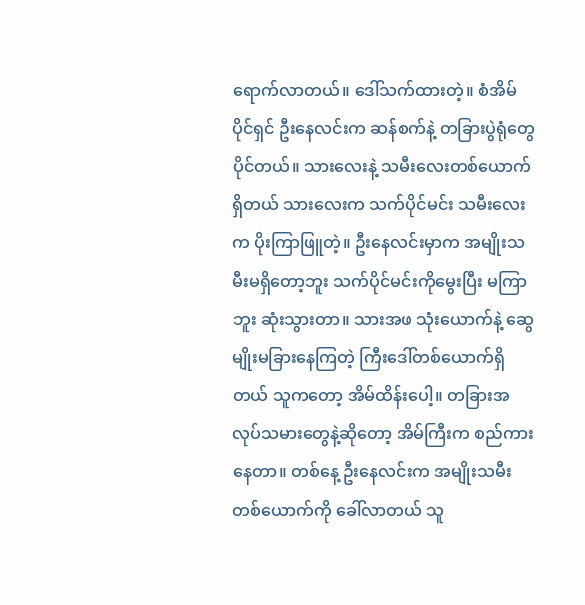ရောက်လာတယ်။ ဒေါ်သက်ထားတဲ့။ စံအိမ်ပိုင်ရှင် ဦးနေလင်းက ဆန်စက်နဲ့ တခြားပွဲရုံတွေပိုင်တယ်။ သားလေးနဲ့ သမီးလေးတစ်ယောက်ရှိတယ် သားလေးက သက်ပိုင်မင်း သမီးလေးက ပိုးကြာဖြူတဲ့။ ဦးနေလင်းမှာက အမျိုးသမီးမရှိတော့ဘူး သက်ပိုင်မင်းကိုမွေးပြီး မကြာဘူး ဆုံးသွားတာ။ သားအဖ သုံးယောက်နဲ့ ဆွေမျိုးမခြားနေကြတဲ့ ကြီးဒေါ်တစ်ယောက်ရှိတယ် သူကတော့ အိမ်ထိန်းပေါ့။ တခြားအလုပ်သမားတွေနဲ့ဆိုတော့ အိမ်ကြီးက စည်ကားနေတာ။ တစ်နေ့ ဦးနေလင်းက အမျိုးသမီးတစ်ယောက်ကို ခေါ်လာတယ် သူ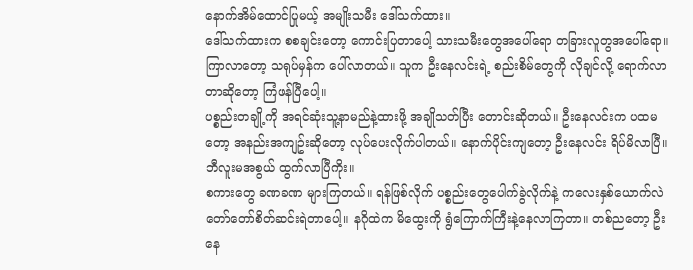နောက်အိမ်ထောင်ပြုမယ့် အမျိုးသမီး ဒေါ်သက်ထား။
ဒေါ်သက်ထားက စစချင်းတော့ ကောင်းပြတာပေါ့ သားသမီးတွေအပေါ်ရော တခြားလူတွအပေါ်ရော။ ကြာလာတော့ သရုပ်မှန်က ပေါ်လာတယ်။ သူက ဦးနေလင်းရဲ့ စည်းစိမ်တွေကို လိုချင်လို့ ရောက်လာတာဆိုတော့ ကြံဖန်ပြီပေါ့။
ပစ္စည်းတချို့ကို အရင်ဆုံးသူ့နာမည်နဲ့ထားဖို့ အချိုသတ်ပြီး တောင်းဆိုတယ်။ ဦးနေလင်းက ပထမတော့ အနည်းအကျဥ်းဆိုတော့ လုပ်ပေးလိုက်ပါတယ်။ နောက်ပိုင်းကျတော့ ဦးနေလင်း ရိပ်မိလာပြီ။ ဘီလူးမအစွယ် ထွက်လာပြီကိုး။
စကားတွေ ခဏခဏ များကြတယ်။ ရန်ဖြစ်လိုက် ပစ္စည်းတွေပေါက်ခွဲလိုက်နဲ့ ကလေးနှစ်ယောက်လဲ တော်တော်စိတ်ဆင်းရဲတာပေါ့။ နဂိုထဲက မိထွေးကို ရွံကြောက်ကြီးနဲ့နေလာကြတာ။ တစ်ညတော့ ဦးနေ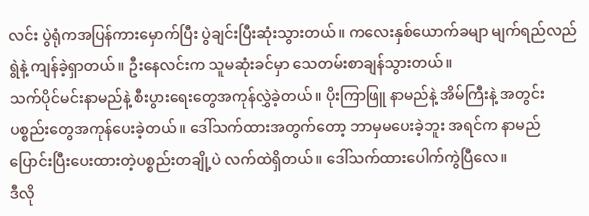လင်း ပွဲရုံကအပြန်ကားမှောက်ပြီး ပွဲချင်းပြီးဆုံးသွားတယ်။ ကလေးနှစ်ယောက်ခမျာ မျက်ရည်လည်ရွဲနဲ့ ကျန်ခဲ့ရှာတယ်။ ဦးနေလင်းက သူမဆုံးခင်မှာ သေတမ်းစာချန်သွားတယ်။
သက်ပိုင်မင်းနာမည်နဲ့ စီးပွားရေးတွေအကုန်လွှဲခဲ့တယ်။ ပိုးကြာဖြူ နာမည်နဲ့ အိမ်ကြီးနဲ့ အတွင်းပစ္စည်းတွေအကုန်ပေးခဲ့တယ်။ ဒေါ်သက်ထားအတွက်တော့ ဘာမှမပေးခဲ့ဘူး အရင်က နာမည်ပြောင်းပြီးပေးထားတဲ့ပစ္စည်းတချို့ပဲ လက်ထဲရှိတယ်။ ဒေါ်သက်ထားပေါက်ကွဲပြီလေ။
ဒီလို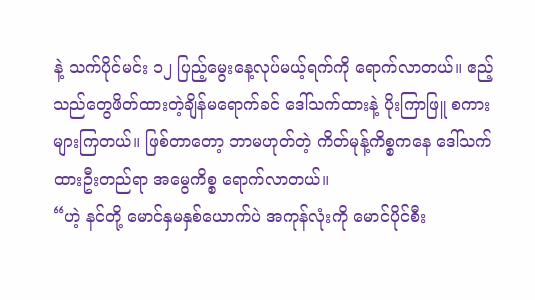နဲ့ သက်ပိုင်မင်း ၁၂ ပြည့်မွေးနေ့လုပ်မယ့်ရက်ကို ရောက်လာတယ်။ ဧည့်သည်တွေဖိတ်ထားတဲ့ချိန်မရောက်ခင် ဒေါ်သက်ထားနဲ့ ပိုးကြာဖြူ စကားများကြတယ်။ ဖြစ်တာတော့ ဘာမဟုတ်တဲ့ ကိတ်မုန့်ကိစ္စကနေ ဒေါ်သက်ထားဦးတည်ရာ အမွေကိစ္စ ရောက်လာတယ်။
“ဟဲ့ နင်တို့ မောင်နှမနှစ်ယောက်ပဲ အကုန်လုံးကို မောင်ပိုင်စီး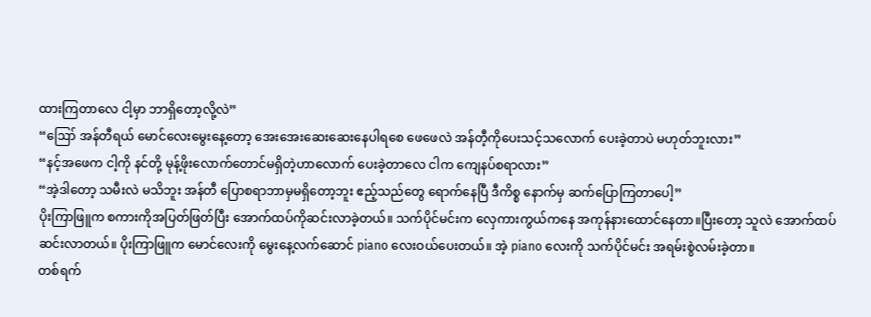ထားကြတာလေ ငါ့မှာ ဘာရှိတော့လို့လဲ”
“ဪ အန်တီရယ် မောင်လေးမွေးနေ့တော့ အေးအေးဆေးဆေးနေပါရစေ ဖေဖေလဲ အန်တီ့ကိုပေးသင့်သလောက် ပေးခဲ့တာပဲ မဟုတ်ဘူးလား”
“နင့်အဖေက ငါ့ကို နင်တို့ မုန့်ဖိုးလောက်တောင်မရှိတဲ့ဟာလောက် ပေးခဲ့တာလေ ငါက ကျေနပ်စရာလား”
“အဲ့ဒါတော့ သမီးလဲ မသိဘူး အန်တီ ပြောစရာဘာမှမရှိတော့ဘူး ဧည့်သည်တွေ ရောက်နေပြီ ဒီကိစ္စ နောက်မှ ဆက်ပြောကြတာပေါ့”
ပိုးကြာဖြူက စကားကိုအပြတ်ဖြတ်ပြီး အောက်ထပ်ကိုဆင်းလာခဲ့တယ်။ သက်ပိုင်မင်းက လှေကားကွယ်ကနေ အကုန်နားထောင်နေတာ။ပြီးတော့ သူလဲ အောက်ထပ်ဆင်းလာတယ်။ ပိုးကြာဖြူက မောင်လေးကို မွေးနေ့လက်ဆောင် piano လေးဝယ်ပေးတယ်။ အဲ့ piano လေးကို သက်ပိုင်မင်း အရမ်းစွဲလမ်းခဲ့တာ။
တစ်ရက်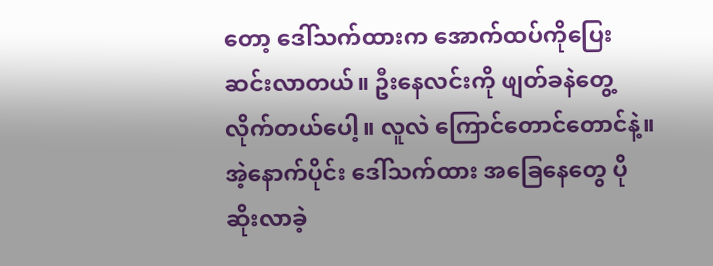တော့ ဒေါ်သက်ထားက အောက်ထပ်ကိုပြေးဆင်းလာတယ်။ ဦးနေလင်းကို ဖျတ်ခနဲတွေ့လိုက်တယ်ပေါ့။ လူလဲ ကြောင်တောင်တောင်နဲ့။ အဲ့နောက်ပိုင်း ဒေါ်သက်ထား အခြေနေတွေ ပိုဆိုးလာခဲ့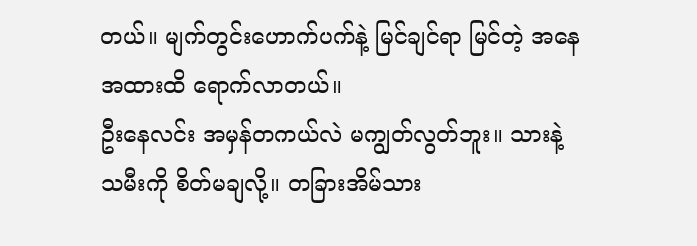တယ်။ မျက်တွင်းဟောက်ပက်နဲ့ မြင်ချင်ရာ မြင်တဲ့ အနေအထားထိ ရောက်လာတယ်။
ဦးနေလင်း အမှန်တကယ်လဲ မကျွတ်လွတ်ဘူး။ သားနဲ့သမီးကို စိတ်မချလို့။ တခြားအိမ်သား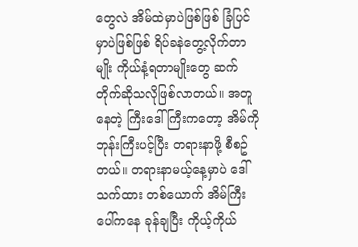တွေလဲ အိမ်ထဲမှာပဲဖြစ်ဖြစ် ခြံပြင်မှာပဲဖြစ်ဖြစ် ရိပ်ခနဲတွေ့လိုက်တာမျိုး ကိုယ်နံ့ရတာမျိုးတွေ ဆက်တိုက်ဆိုသလိုဖြစ်လာတယ်။ အတူနေတဲ့ ကြီးဒေါ်ကြီးကတော့ အိမ်ကိုဘုန်းကြီးပင့်ပြီး တရားနာဖို့ စီစဥ်တယ်။ တရားနာမယ့်နေ့မှာပဲ ဒေါ်သက်ထား တစ်ယောက် အိမ်ကြီးပေါ်ကနေ ခုန်ချပြီး ကိုယ့်ကိုယ်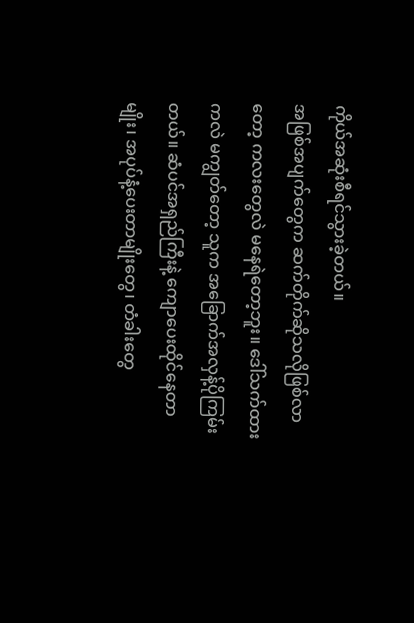ကိုယ်အဆုံးစီရင်သွားခဲ့တယ်။
အဖြစ်အပျက်တွေက ဆက်တိုက်ဆိုသလိုဖြစ်လာတော့ ကလးတွေလဲ မနေရဲတော့ဘူး။ ဒေါ်သက်ထားကလဲ မကျွတ်တော့ သူက အခြောက်အလှန့်ပိုကြမ်းတယ်။ ဆံပင်အရှည်ကြီးနဲ့ ကျောပေးထိုင်နေတာမျိုး၊ အပုပ်နံ့ပေးတာမျိုးတွေ၊ တံခါးတွေ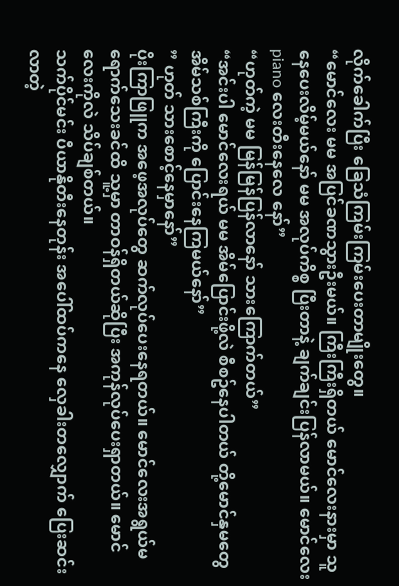လိုက်ခေါက်ပြီး ခြေသံကြမ်းကြမ်းပေးတာမျိုးတွေ။
“မောင်လေး မမ အပြင်ခဏသွားဦးမယ်။ ကြီးကြီးရှိတယ် မောင်လေးနားမှာ သူနေပေးလိမ့်မယ်နော် မမ အလုပ်ကိစ္စ ပြီးတာနဲ့ ချက်ချင်းပြန်လာမယ်။ မောင်လေး piano လေးတီးနေလေ နော်”
“ဟုတ်ကဲ့ မမ မြန်မြန်ပြန်လာနော် သားကြောက်တယ်”
“အင်းပါ မောင်လေးရယ် မမ အိမ်ပြောင်းဖို့လဲ စီစဥ်နေပါတယ် တို့မောင်နှမတွေ အိမ်သစ်ကြီးကို ပြောင်းနေကြမယ်နော်”
” ဟုတ် သားစောင့်နေမှာနော်”
ပိုးကြာဖြူက အဖေ့အလုပ်တွေ ဆက်လုပ်ပေးနေရတယ်။ မောင်လေးအရွယ်မရောက်သေးခင်ထိ သူ့မှာ တာဝန်ရှိတယ်ဆိုပြီး အကုန်လုပ်ပေးရှာတယ်။ မောင်လေးကိုလဲ သိပ်ချစ်တယ်။
သက်ပိုင်မင်း ပီယာနိုတီးနေတုန်း အပေါ်ထပ်ကနေ လှေခါးတလျှောက် ပြေးဆင်းလာတဲ့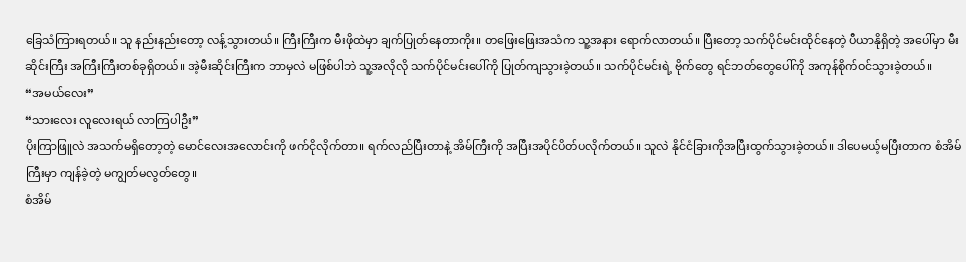ခြေသံကြားရတယ်။ သူ နည်းနည်းတော့ လန့်သွားတယ်။ ကြီးကြီးက မီးဖိုထဲမှာ ချက်ပြုတ်နေတာကိုး။ တဖြေးဖြေးအသံက သူ့အနား ရောက်လာတယ်။ ပြီးတော့ သက်ပိုင်မင်းထိုင်နေတဲ့ ပီယာနိုရှိတဲ့ အပေါ်မှာ မီးဆိုင်းကြီး အကြီးကြီးတစ်ခုရှိတယ်။ အဲ့မီးဆိုင်းကြီးက ဘာမှလဲ မဖြစ်ပါဘဲ သူ့အလိုလို သက်ပိုင်မင်းပေါ်ကို ပြုတ်ကျသွားခဲ့တယ်။ သက်ပိုင်မင်းရဲ့ ဗိုက်တွေ ရင်ဘတ်တွေပေါ်ကို အကုန်စိုက်ဝင်သွားခဲ့တယ်။
“အမယ်လေး”
“သားလေး လူလေးရယ် လာကြပါဦး”
ပိုးကြာဖြူလဲ အသက်မရှိတော့တဲ့ မောင်လေးအလောင်းကို ဖက်ငိုလိုက်တာ။ ရက်လည်ပြီးတာနဲ့ အိမ်ကြီးကို အပြီးအပိုင်ပိတ်ပလိုက်တယ်။ သူလဲ နိုင်ငံခြားကိုအပြီးထွက်သွားခဲ့တယ်။ ဒါပေမယ့်မပြီးတာက စံအိမ်ကြီးမှာ ကျန်ခဲ့တဲ့ မကျွတ်မလွတ်တွေ။
စံအိမ်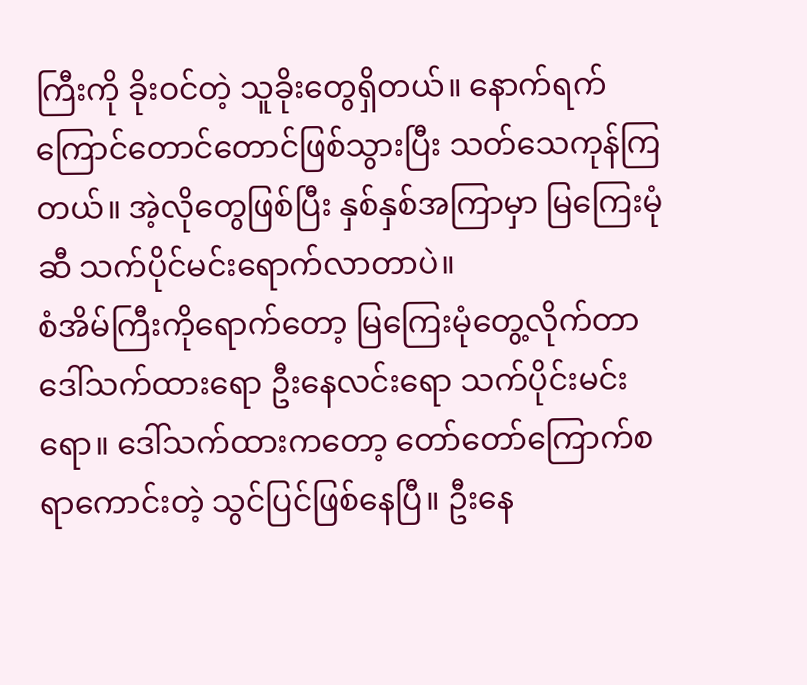ကြီးကို ခိုးဝင်တဲ့ သူခိုးတွေရှိတယ်။ နောက်ရက် ကြောင်တောင်တောင်ဖြစ်သွားပြီး သတ်သေကုန်ကြတယ်။ အဲ့လိုတွေဖြစ်ပြီး နှစ်နှစ်အကြာမှာ မြကြေးမုံဆီ သက်ပိုင်မင်းရောက်လာတာပဲ။
စံအိမ်ကြီးကိုရောက်တော့ မြကြေးမုံတွေ့လိုက်တာ ဒေါ်သက်ထားရော ဦးနေလင်းရော သက်ပိုင်းမင်းရော။ ဒေါ်သက်ထားကတော့ တော်တော်ကြောက်စရာကောင်းတဲ့ သွင်ပြင်ဖြစ်နေပြီ။ ဦးနေ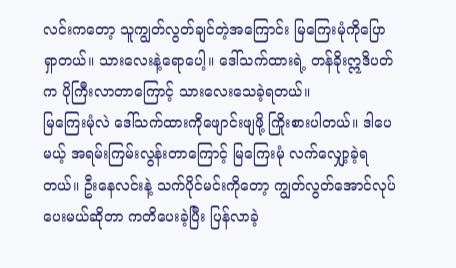လင်းကတော့ သူကျွတ်လွတ်ချင်တဲ့အကြောင်း မြကြေးမုံကိုပြောရှာတယ်။ သားလေးနဲ့ရောပေါ့။ ဒေါ်သက်ထားရဲ့ တန်ခိုးဣဒိပတ်က ပိုကြီးလာတာကြောင့် သားလေးသေခဲ့ရတယ်။
မြကြေးမုံလဲ ဒေါ်သက်ထားကိုဖျောင်းဖျဖို့ ကြိုးစားပါတယ်။ ဒါပေမယ့် အရမ်းကြမ်းလွန်းတာကြောင့် မြကြေးမုံ လက်လျှော့ခဲ့ရတယ်။ ဦးနေလင်းနဲ့ သက်ပိုင်မင်းကိုတော့ ကျွတ်လွတ်အောင်လုပ်ပေးမယ်ဆိုတာ ကတိပေးခဲ့ပြီး ပြန်လာခဲ့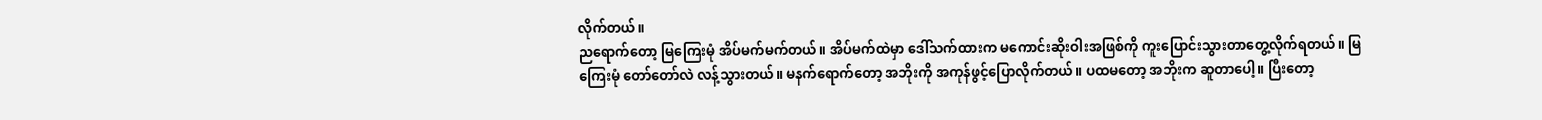လိုက်တယ်။
ညရောက်တော့ မြကြေးမုံ အိပ်မက်မက်တယ်။ အိပ်မက်ထဲမှာ ဒေါ်သက်ထားက မကောင်းဆိုးဝါးအဖြစ်ကို ကူးပြောင်းသွားတာတွေ့လိုက်ရတယ်။ မြကြေးမုံ တော်တော်လဲ လန့်သွားတယ်။ မနက်ရောက်တော့ အဘိုးကို အကုန်ဖွင့်ပြောလိုက်တယ်။ ပထမတော့ အဘိုးက ဆူတာပေါ့။ ပြီးတော့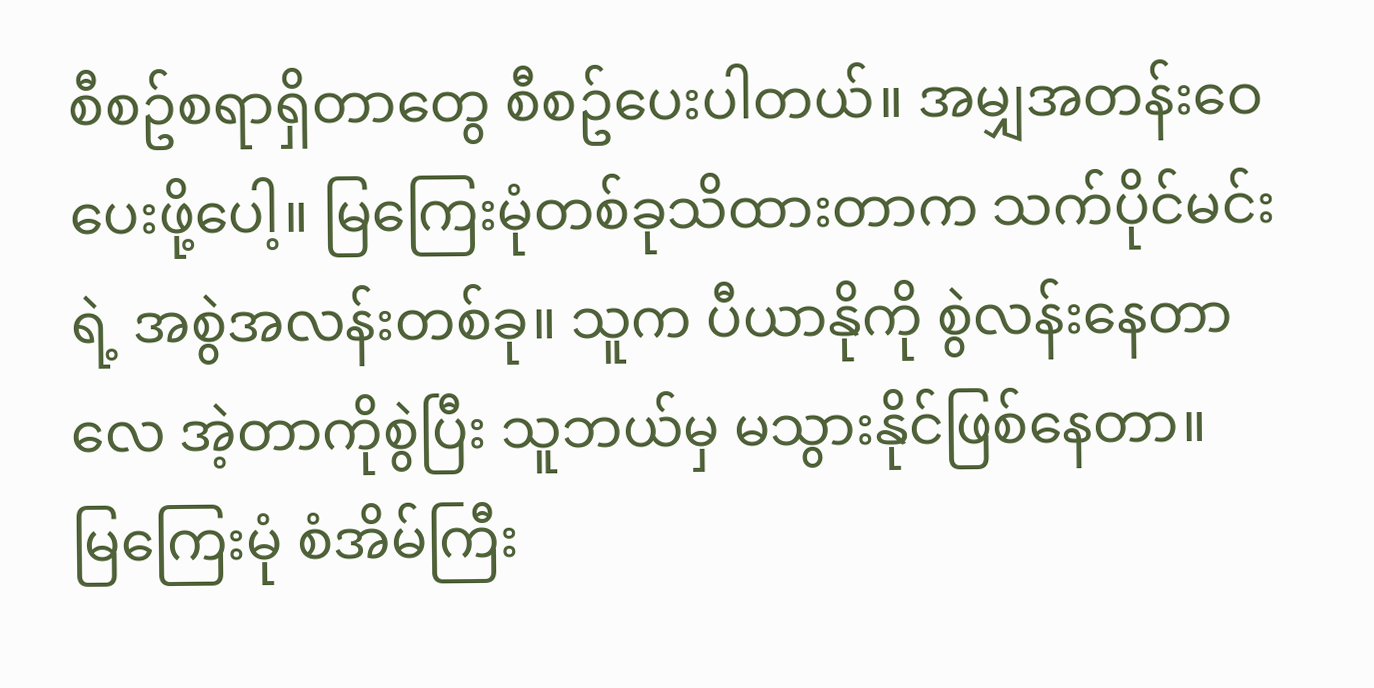စီစဥ်စရာရှိတာတွေ စီစဥ်ပေးပါတယ်။ အမျှအတန်းဝေပေးဖို့ပေါ့။ မြကြေးမုံတစ်ခုသိထားတာက သက်ပိုင်မင်းရဲ့ အစွဲအလန်းတစ်ခု။ သူက ပီယာနိုကို စွဲလန်းနေတာလေ အဲ့တာကိုစွဲပြီး သူဘယ်မှ မသွားနိုင်ဖြစ်နေတာ။
မြကြေးမုံ စံအိမ်ကြီး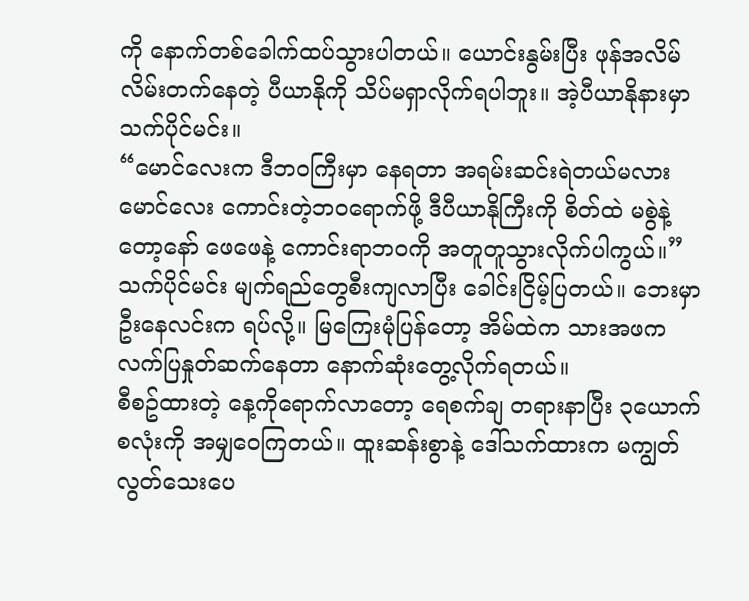ကို နောက်တစ်ခေါက်ထပ်သွားပါတယ်။ ယောင်းနွမ်းပြီး ဖုန်အလိမ်လိမ်းတက်နေတဲ့ ပီယာနိုကို သိပ်မရှာလိုက်ရပါဘူး။ အဲ့ပီယာနိုနားမှာ သက်ပိုင်မင်း။
“မောင်လေးက ဒီဘဝကြီးမှာ နေရတာ အရမ်းဆင်းရဲတယ်မလား မောင်လေး ကောင်းတဲ့ဘဝရောက်ဖို့ ဒီပီယာနိုကြီးကို စိတ်ထဲ မစွဲနဲ့တော့နော် ဖေဖေနဲ့ ကောင်းရာဘဝကို အတူတူသွားလိုက်ပါကွယ်။”
သက်ပိုင်မင်း မျက်ရည်တွေစီးကျလာပြီး ခေါင်းငြိမ့်ပြတယ်။ ဘေးမှာ ဦးနေလင်းက ရပ်လို့။ မြကြေးမုံပြန်တော့ အိမ်ထဲက သားအဖက လက်ပြနှုတ်ဆက်နေတာ နောက်ဆုံးတွေ့လိုက်ရတယ်။
စီစဥ်ထားတဲ့ နေ့ကိုရောက်လာတော့ ရေစက်ချ တရားနာပြီး ၃ယောက်စလုံးကို အမျှဝေကြတယ်။ ထူးဆန်းစွာနဲ့ ဒေါ်သက်ထားက မကျွတ်လွတ်သေးပေ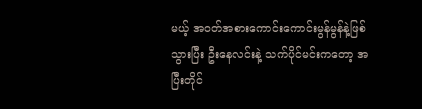မယ့် အဝတ်အစားကောင်းကောင်းမွန်မွန်နဲ့ဖြစ်သွားပြီး ဦးနေလင်းနဲ့ သက်ပိုင်မင်းကတော့ အပြီးတိုင်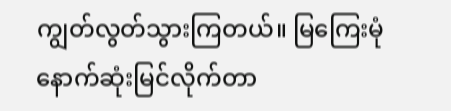ကျွတ်လွတ်သွားကြတယ်။ မြကြေးမုံ နောက်ဆုံးမြင်လိုက်တာ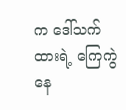က ဒေါ်သက်ထားရဲ့ ကြေကွဲနေ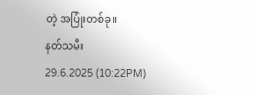တဲ့ အပြုံးတစ်ခု။
နတ်သမီး
29.6.2025 (10:22PM)